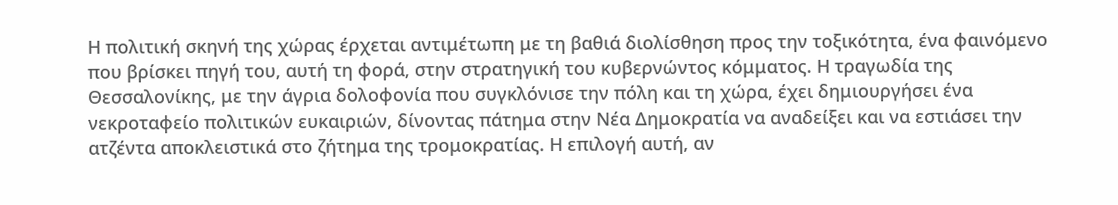Η πολιτική σκηνή της χώρας έρχεται αντιμέτωπη με τη βαθιά διολίσθηση προς την τοξικότητα, ένα φαινόμενο που βρίσκει πηγή του, αυτή τη φορά, στην στρατηγική του κυβερνώντος κόμματος. Η τραγωδία της Θεσσαλονίκης, με την άγρια δολοφονία που συγκλόνισε την πόλη και τη χώρα, έχει δημιουργήσει ένα νεκροταφείο πολιτικών ευκαιριών, δίνοντας πάτημα στην Νέα Δημοκρατία να αναδείξει και να εστιάσει την ατζέντα αποκλειστικά στο ζήτημα της τρομοκρατίας. Η επιλογή αυτή, αν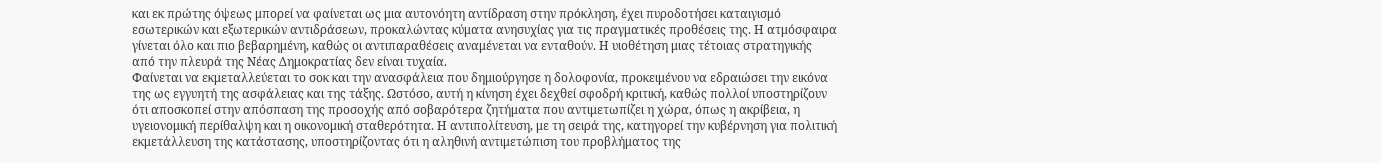και εκ πρώτης όψεως μπορεί να φαίνεται ως μια αυτονόητη αντίδραση στην πρόκληση, έχει πυροδοτήσει καταιγισμό εσωτερικών και εξωτερικών αντιδράσεων, προκαλώντας κύματα ανησυχίας για τις πραγματικές προθέσεις της. Η ατμόσφαιρα γίνεται όλο και πιο βεβαρημένη, καθώς οι αντιπαραθέσεις αναμένεται να ενταθούν. Η υιοθέτηση μιας τέτοιας στρατηγικής από την πλευρά της Νέας Δημοκρατίας δεν είναι τυχαία.
Φαίνεται να εκμεταλλεύεται το σοκ και την ανασφάλεια που δημιούργησε η δολοφονία, προκειμένου να εδραιώσει την εικόνα της ως εγγυητή της ασφάλειας και της τάξης. Ωστόσο, αυτή η κίνηση έχει δεχθεί σφοδρή κριτική, καθώς πολλοί υποστηρίζουν ότι αποσκοπεί στην απόσπαση της προσοχής από σοβαρότερα ζητήματα που αντιμετωπίζει η χώρα, όπως η ακρίβεια, η υγειονομική περίθαλψη και η οικονομική σταθερότητα. Η αντιπολίτευση, με τη σειρά της, κατηγορεί την κυβέρνηση για πολιτική εκμετάλλευση της κατάστασης, υποστηρίζοντας ότι η αληθινή αντιμετώπιση του προβλήματος της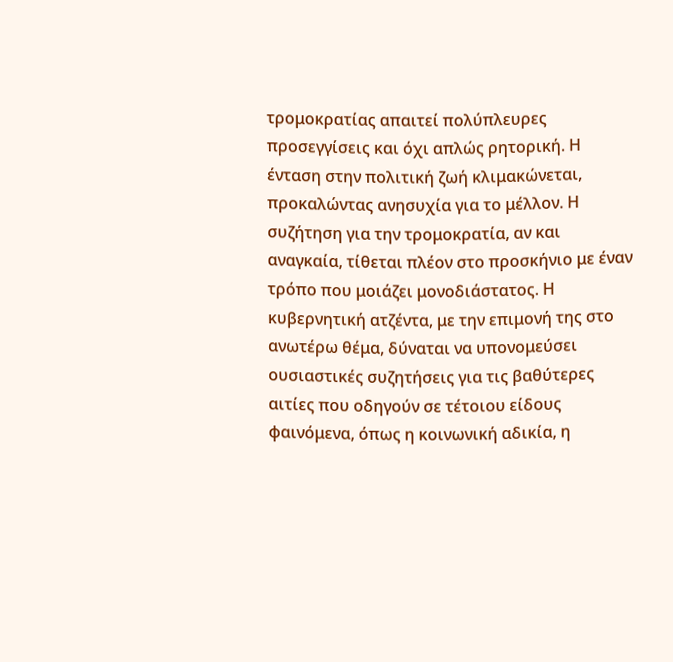τρομοκρατίας απαιτεί πολύπλευρες προσεγγίσεις και όχι απλώς ρητορική. Η ένταση στην πολιτική ζωή κλιμακώνεται, προκαλώντας ανησυχία για το μέλλον. Η συζήτηση για την τρομοκρατία, αν και αναγκαία, τίθεται πλέον στο προσκήνιο με έναν τρόπο που μοιάζει μονοδιάστατος. Η κυβερνητική ατζέντα, με την επιμονή της στο ανωτέρω θέμα, δύναται να υπονομεύσει ουσιαστικές συζητήσεις για τις βαθύτερες αιτίες που οδηγούν σε τέτοιου είδους φαινόμενα, όπως η κοινωνική αδικία, η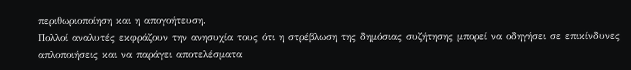περιθωριοποίηση και η απογοήτευση.
Πολλοί αναλυτές εκφράζουν την ανησυχία τους ότι η στρέβλωση της δημόσιας συζήτησης μπορεί να οδηγήσει σε επικίνδυνες απλοποιήσεις και να παράγει αποτελέσματα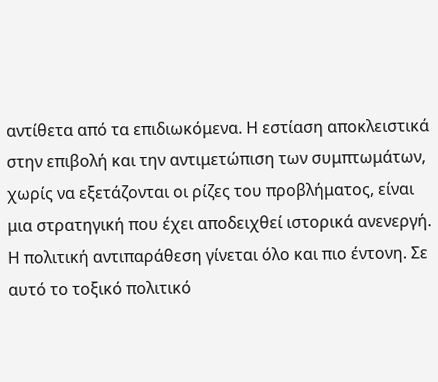αντίθετα από τα επιδιωκόμενα. Η εστίαση αποκλειστικά στην επιβολή και την αντιμετώπιση των συμπτωμάτων, χωρίς να εξετάζονται οι ρίζες του προβλήματος, είναι μια στρατηγική που έχει αποδειχθεί ιστορικά ανενεργή. Η πολιτική αντιπαράθεση γίνεται όλο και πιο έντονη. Σε αυτό το τοξικό πολιτικό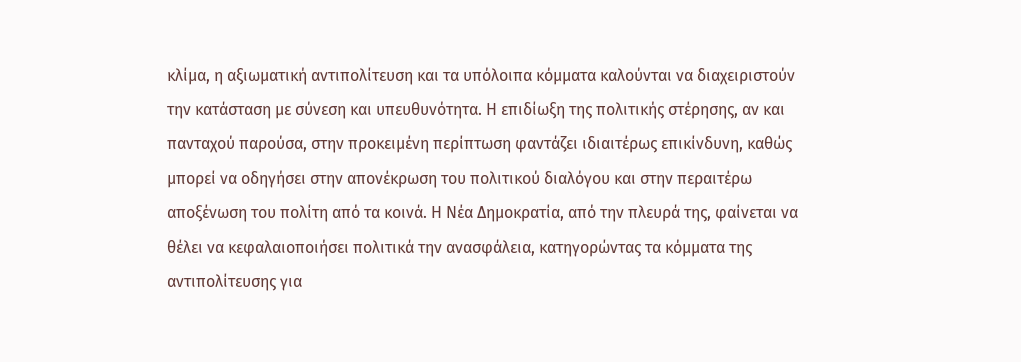κλίμα, η αξιωματική αντιπολίτευση και τα υπόλοιπα κόμματα καλούνται να διαχειριστούν την κατάσταση με σύνεση και υπευθυνότητα. Η επιδίωξη της πολιτικής στέρησης, αν και πανταχού παρούσα, στην προκειμένη περίπτωση φαντάζει ιδιαιτέρως επικίνδυνη, καθώς μπορεί να οδηγήσει στην απονέκρωση του πολιτικού διαλόγου και στην περαιτέρω αποξένωση του πολίτη από τα κοινά. Η Νέα Δημοκρατία, από την πλευρά της, φαίνεται να θέλει να κεφαλαιοποιήσει πολιτικά την ανασφάλεια, κατηγορώντας τα κόμματα της αντιπολίτευσης για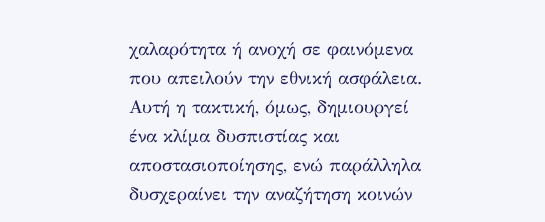χαλαρότητα ή ανοχή σε φαινόμενα που απειλούν την εθνική ασφάλεια.
Αυτή η τακτική, όμως, δημιουργεί ένα κλίμα δυσπιστίας και αποστασιοποίησης, ενώ παράλληλα δυσχεραίνει την αναζήτηση κοινών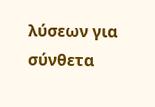λύσεων για σύνθετα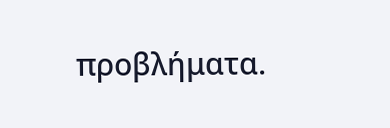προβλήματα.